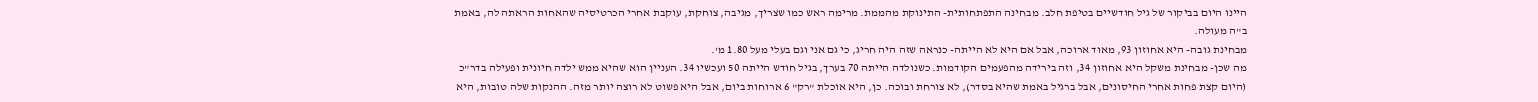היינו היום בביקור של גיל חודשיים בטיפת חלב. מבחינה התפתחותית- התינוקת מהממת. מרימה ראש כמו שצריך, מגיבה, צוחקת, עוקבת אחרי הכרטיסיה שהאחות הראתה לה, באמת ב"ה מעולה.
מבחינת גובה- היא אחוזון 93, מאוד ארוכה, אבל אם היא לא הייתה- כנראה שזה היה חריג, כי גם אני וגם בעלי מעל 1.80 מ'.
מה שכן- מבחינת משקל היא אחוזון 34, וזה בירידה מהפעמים הקודמות. כשנולדה הייתה 70 בערך, בגיל חודש הייתה 50 ועכשיו 34. העניין הוא שהיא ממש ילדה חיונית ופעילה בדר"כ (היום קצת פחות אחרי החיסונים, אבל ברגיל באמת שהיא בסדר), לא צורחת ובוכה. כן, היא אוכלת "רק" 6 ארוחות ביום, אבל היא פשוט לא רוצה יותר מזה. ההנקות שלה טובות, היא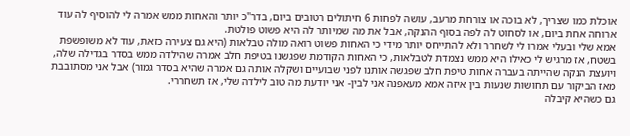אוכלת כמו שצריך, לא בוכה או צורחת מרעב, עושה לפחות 6 חיתולים רטובים ביום, בדר"כ יותר והאחות ממש אמרה לי להוסיף לה עוד ארוחה אחת ביום, או לסחוט לה לפה בסוף ההנקה, אבל את מה שמיותר לה היא פשוט פולטת.
אמא שלי ובעלי אמרו לי לשחרר ולא להתייחס יותר מידי כי האחות פשוט רואה מולה טבלאות (היא גם צעירה כזאת, עוד לא משופשפת בשטח, אז מרגיש לי כאילו היא ממש נצמדת לטבלאות, כי האחות הקודמת שפגשנו בטיפת חלב אמרה שהילדה ממש בסדר בגדילה שלה, ויועצת הנקה שהייתה בעברה אחות טיפת חלב שפגשה אותנו לפני שבועיים ושקלה אותה גם אמרה שהיא בסדר גמור) אבל אני מסתובבת מאז הביקור עם תחושות שנעות בין איזה אמא מעאפנה אני לבין- אני יודעת מה טוב לילדה שלי, אז תשחררי.
גם כשהיא קיבלה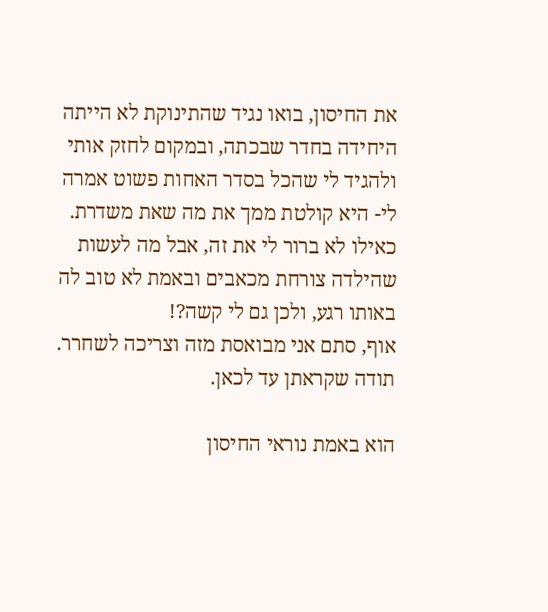את החיסון, בואו נגיד שהתינוקת לא הייתה היחידה בחדר שבכתה, ובמקום לחזק אותי ולהגיד לי שהכל בסדר האחות פשוט אמרה לי- היא קולטת ממך את מה שאת משדרת. כאילו לא ברור לי את זה, אבל מה לעשות שהילדה צורחת מכאבים ובאמת לא טוב לה באותו רגע, ולכן גם לי קשה?!
אוף, סתם אני מבואסת מזה וצריכה לשחרר.
תודה שקראתן עד לכאן.

הוא באמת נוראי החיסון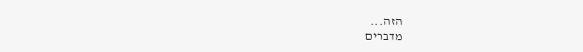הזה...
מדברים